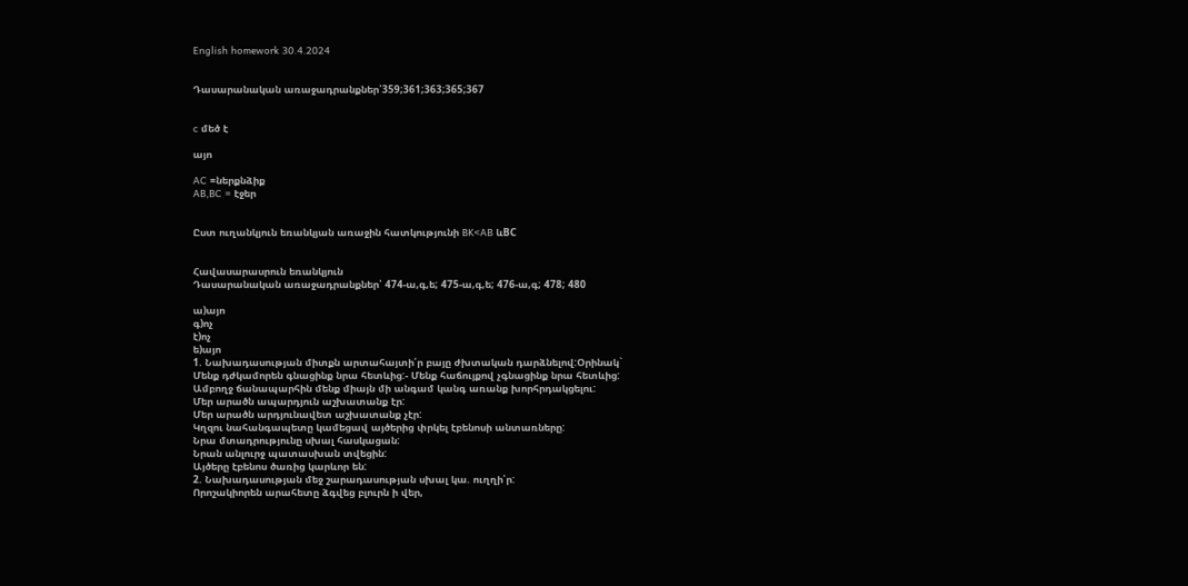English homework 30.4.2024


Դասարանական առաջադրանքներ՝359;361;363;365;367


c մեծ է

այո

AC =ներքնձիք
AB,BC = էջեր


Ըստ ուղանկյուն եռանկյան առաջին հատկությունի BK<AB ևBC


Հավասարասրուն եռանկյուն
Դասարանական առաջադրանքներ՝ 474-ա,գ,ե; 475-ա,գ,ե; 476-ա,գ; 478; 480

ա)այո
գ)ոչ
է)ոչ
ե)այո
1. Նախադասության միտքն արտահայտի՛ր բայը ժխտական դարձնելով:Օրինակ`
Մենք դժկամորեն գնացինք նրա հետևից:- Մենք հաճույքով չգնացինք նրա հետևից:
Ամբողջ ճանապարհին մենք միայն մի անգամ կանգ առանք խորհրդակցելու:
Մեր արածն ապարդյուն աշխատանք էր:
Մեր արածն արդյունավետ աշխատանք չէր:
Կղզու նահանգապետը կամեցավ այծերից փրկել էբենոսի անտառները:
Նրա մտադրությունը սխալ հասկացան:
Նրան անլուրջ պատասխան տվեցին:
Այծերը էբենոս ծառից կարևոր են:
2. Նախադասության մեջ շարադասության սխալ կա. ուղղի՛ր:
Որոշակիորեն արահետը ձգվեց բլուրն ի վեր,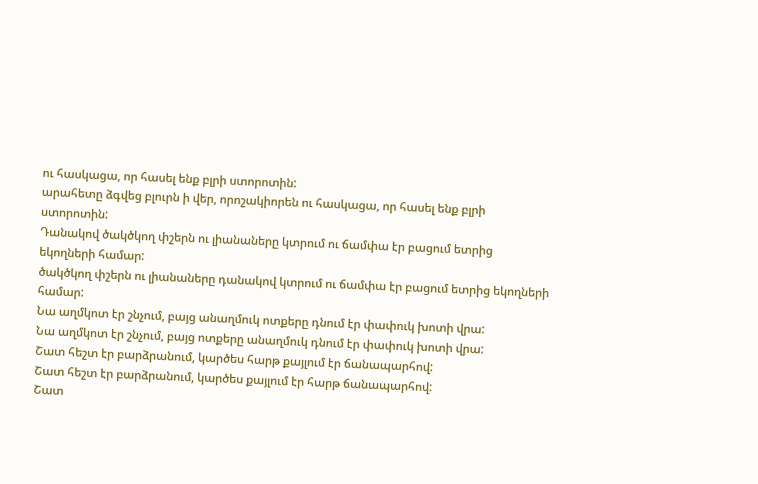ու հասկացա, որ հասել ենք բլրի ստորոտին:
արահետը ձգվեց բլուրն ի վեր, որոշակիորեն ու հասկացա, որ հասել ենք բլրի ստորոտին:
Դանակով ծակծկող փշերն ու լիանաները կտրում ու ճամփա էր բացում ետրից եկողների համար:
ծակծկող փշերն ու լիանաները դանակով կտրում ու ճամփա էր բացում ետրից եկողների համար:
Նա աղմկոտ էր շնչում, բայց անաղմուկ ոտքերը դնում էր փափուկ խոտի վրա:
Նա աղմկոտ էր շնչում, բայց ոտքերը անաղմուկ դնում էր փափուկ խոտի վրա:
Շատ հեշտ էր բարձրանում, կարծես հարթ քայլում էր ճանապարհով:
Շատ հեշտ էր բարձրանում, կարծես քայլում էր հարթ ճանապարհով:
Շատ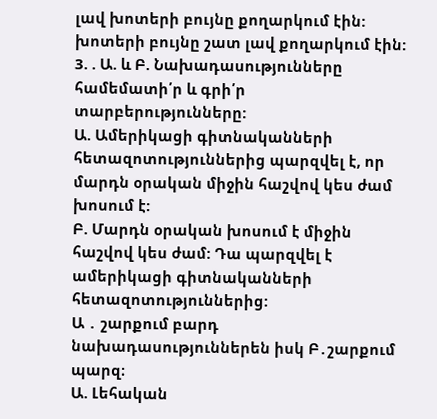լավ խոտերի բույնը քողարկում էին:
խոտերի բույնը շատ լավ քողարկում էին:
3. . Ա. և Բ. Նախադասությունները համեմատի՛ր և գրի՛ր տարբերությունները:
Ա. Ամերիկացի գիտնականների հետազոտություններից պարզվել է, որ մարդն օրական միջին հաշվով կես ժամ խոսում է:
Բ. Մարդն օրական խոսում է միջին հաշվով կես ժամ: Դա պարզվել է ամերիկացի գիտնականների հետազոտություններից:
Ա ․ շարքում բարդ նախադասություններեն իսկ Բ․շարքում պարզ։
Ա. Լեհական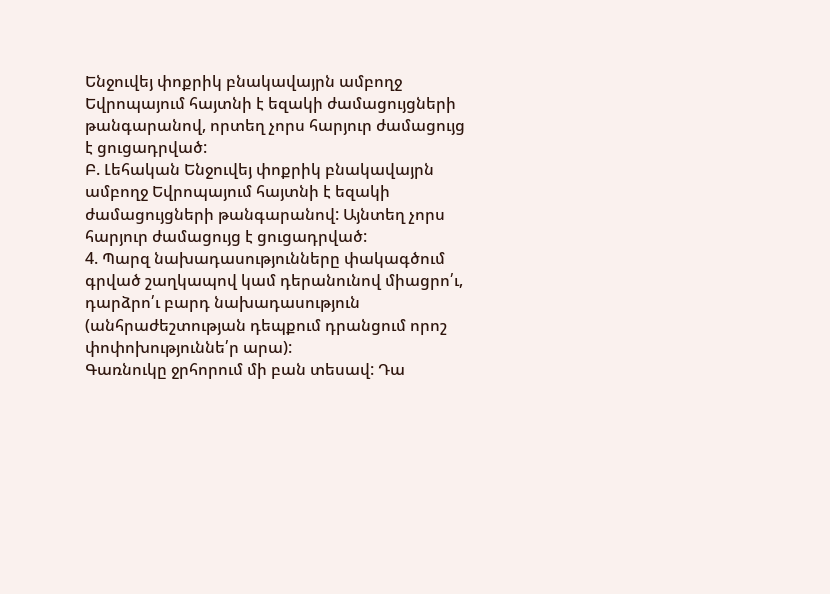Ենջուվեյ փոքրիկ բնակավայրն ամբողջ Եվրոպայում հայտնի է եզակի ժամացույցների թանգարանով, որտեղ չորս հարյուր ժամացույց է ցուցադրված:
Բ. Լեհական Ենջուվեյ փոքրիկ բնակավայրն ամբողջ Եվրոպայում հայտնի է եզակի ժամացույցների թանգարանով: Այնտեղ չորս հարյուր ժամացույց է ցուցադրված:
4. Պարզ նախադասությունները փակագծում գրված շաղկապով կամ դերանունով միացրո՛ւ, դարձրո՛ւ բարդ նախադասություն (անհրաժեշտության դեպքում դրանցում որոշ փոփոխություննե՛ր արա):
Գառնուկը ջրհորում մի բան տեսավ: Դա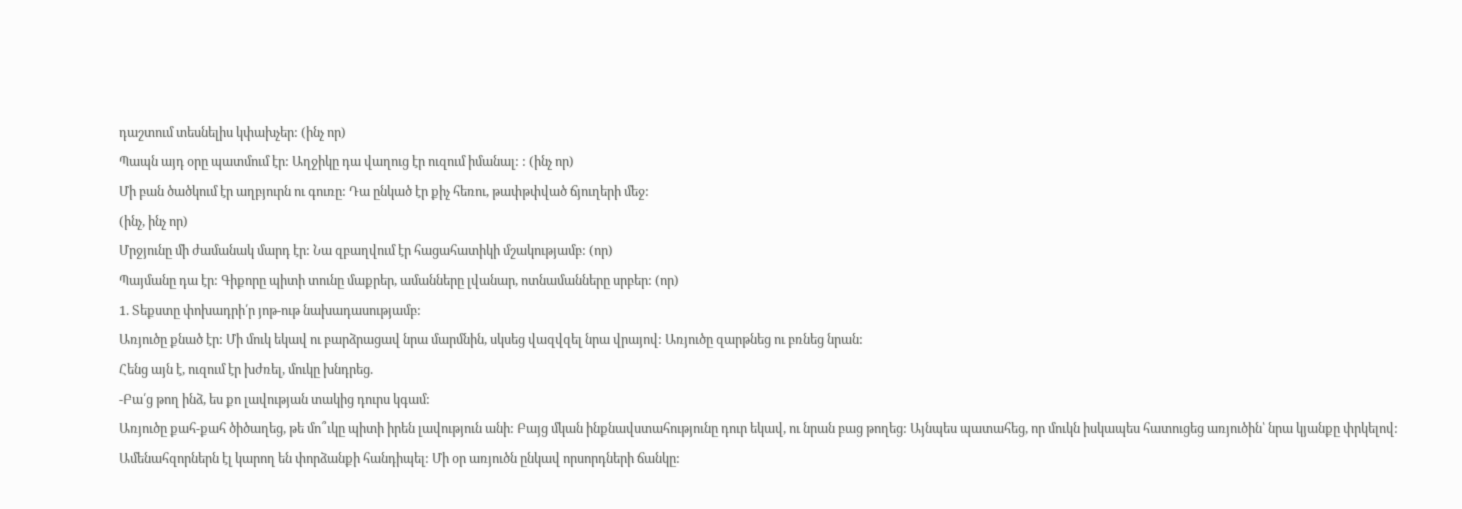դաշտում տեսնելիս կփախչեր: (ինչ որ)
Պապն այդ օրը պատմում էր: Աղջիկը դա վաղուց էր ուզում իմանալ: : (ինչ որ)
Մի բան ծածկում էր աղբյուրն ու գուռը: Դա ընկած էր քիչ հեռու, թափթփված ճյուղերի մեջ:
(ինչ, ինչ որ)
Մրջյունը մի ժամանակ մարդ էր: Նա զբաղվում էր հացահատիկի մշակությամբ: (որ)
Պայմանը դա էր: Գիքորը պիտի տունը մաքրեր, ամանները լվանար, ոտնամանները սրբեր: (որ)
1. Տեքստը փոխադրի՛ր յոթ-ութ նախադասությամբ:
Առյուծը քնած էր: Մի մուկ եկավ ու բարձրացավ նրա մարմնին, սկսեց վազվզել նրա վրայով: Առյուծը զարթնեց ու բռնեց նրան:
Հենց այն է, ուզում էր խժռել, մուկը խնդրեց.
-Բա՛ց թող ինձ, ես քո լավության տակից դուրս կգամ:
Առյուծը քահ-քահ ծիծաղեց, թե մո՞ւկը պիտի իրեն լավություն անի: Բայց մկան ինքնավստահությունը դուր եկավ, ու նրան բաց թողեց: Այնպես պատահեց, որ մուկն իսկապես հատուցեց առյուծին՝ նրա կյանքը փրկելով:
Ամենահզորներն էլ կարող են փորձանքի հանդիպել: Մի օր առյուծն ընկավ որսորդների ճանկը: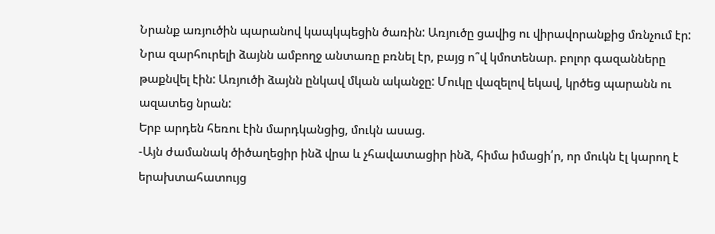Նրանք առյուծին պարանով կապկպեցին ծառին: Առյուծը ցավից ու վիրավորանքից մռնչում էր: Նրա զարհուրելի ձայնն ամբողջ անտառը բռնել էր, բայց ո՞վ կմոտենար. բոլոր գազանները թաքնվել էին: Առյուծի ձայնն ընկավ մկան ականջը: Մուկը վազելով եկավ, կրծեց պարանն ու ազատեց նրան:
Երբ արդեն հեռու էին մարդկանցից, մուկն ասաց.
-Այն ժամանակ ծիծաղեցիր ինձ վրա և չհավատացիր ինձ, հիմա իմացի՛ր, որ մուկն էլ կարող է երախտահատույց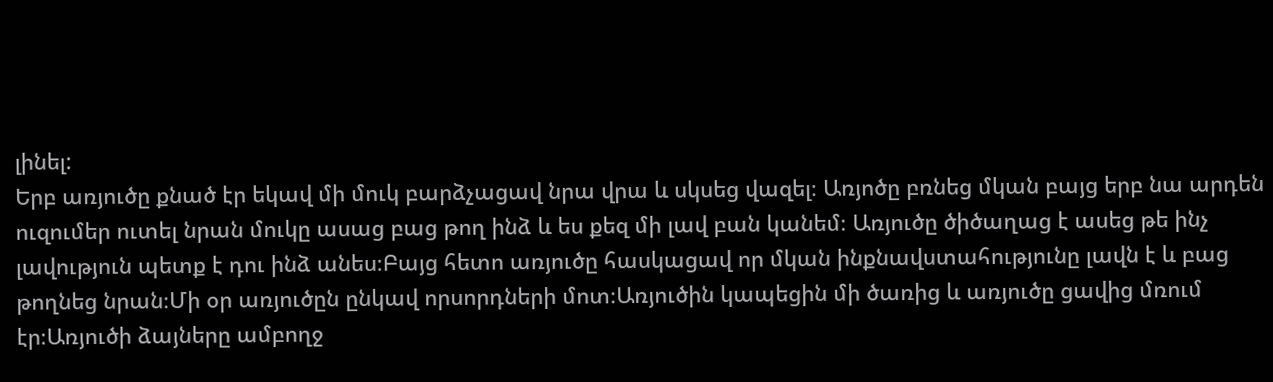լինել:
Երբ առյուծը քնած էր եկավ մի մուկ բարձչացավ նրա վրա և սկսեց վազել։ Առյոծը բռնեց մկան բայց երբ նա արդեն ուզումեր ուտել նրան մուկը ասաց բաց թող ինձ և ես քեզ մի լավ բան կանեմ։ Առյուծը ծիծաղաց է ասեց թե ինչ լավություն պետք է դու ինձ անես։Բայց հետո առյուծը հասկացավ որ մկան ինքնավստահությունը լավն է և բաց թողնեց նրան։Մի օր առյուծըն ընկավ որսորդների մոտ։Առյուծին կապեցին մի ծառից և առյուծը ցավից մռում էր։Առյուծի ձայները ամբողջ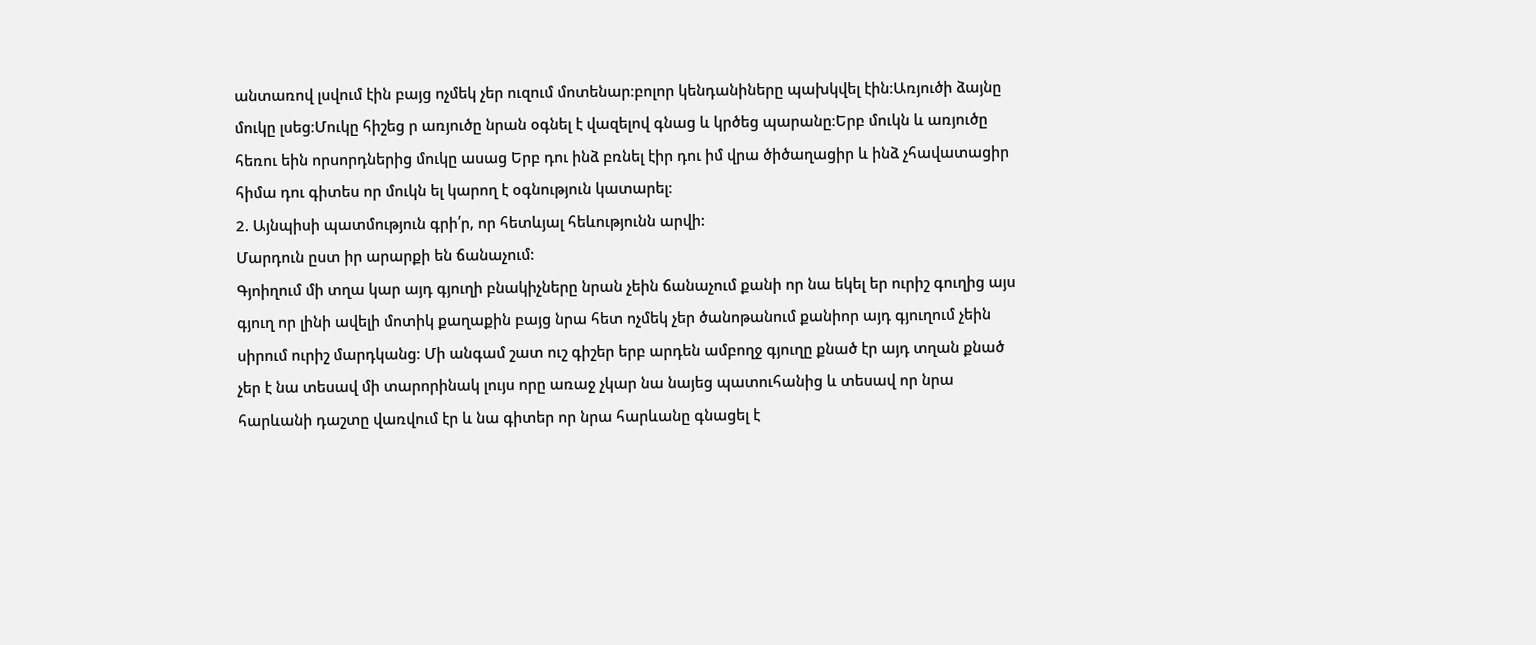անտառով լսվում էին բայց ոչմեկ չեր ուզում մոտենար։բոլոր կենդանիները պախկվել էին։Առյուծի ձայնը մուկը լսեց։Մուկը հիշեց ր առյուծը նրան օգնել է վազելով գնաց և կրծեց պարանը։Երբ մուկն և առյուծը հեռու եին որսորդներից մուկը ասաց Երբ դու ինձ բռնել էիր դու իմ վրա ծիծաղացիր և ինձ չհավատացիր հիմա դու գիտես որ մուկն ել կարող է օգնություն կատարել։
2. Այնպիսի պատմություն գրի՛ր, որ հետևյալ հեևությունն արվի:
Մարդուն ըստ իր արարքի են ճանաչում:
Գյոիղում մի տղա կար այդ գյուղի բնակիչները նրան չեին ճանաչում քանի որ նա եկել եր ուրիշ գուղից այս գյուղ որ լինի ավելի մոտիկ քաղաքին բայց նրա հետ ոչմեկ չեր ծանոթանում քանիոր այդ գյուղում չեին սիրում ուրիշ մարդկանց։ Մի անգամ շատ ուշ գիշեր երբ արդեն ամբողջ գյուղը քնած էր այդ տղան քնած չեր է նա տեսավ մի տարորինակ լույս որը առաջ չկար նա նայեց պատուհանից և տեսավ որ նրա հարևանի դաշտը վառվում էր և նա գիտեր որ նրա հարևանը գնացել է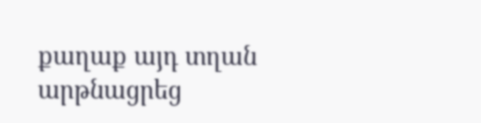քաղաք այդ տղան արթնացրեց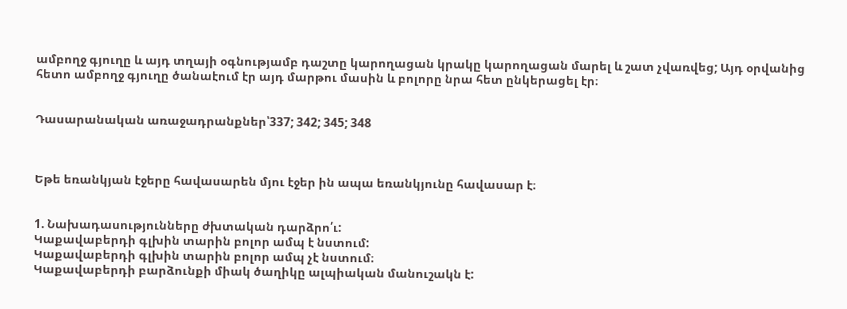ամբողջ գյուղը և այդ տղայի օգնությամբ դաշտը կարողացան կրակը կարողացան մարել և շատ չվառվեց; Այդ օրվանից հետո ամբողջ գյուղը ծանաէում էր այդ մարթու մասին և բոլորը նրա հետ ընկերացել էր։


Դասարանական առաջադրանքներ՝337; 342; 345; 348



Եթե եռանկյան էջերը հավասարեն մյու էջեր ին ապա եռանկյունը հավասար է։


1. Նախադասությունները ժխտական դարձրո՛ւ:
Կաքավաբերդի գլխին տարին բոլոր ամպ է նստում:
Կաքավաբերդի գլխին տարին բոլոր ամպ չէ նստում։
Կաքավաբերդի բարձունքի միակ ծաղիկը ալպիական մանուշակն է: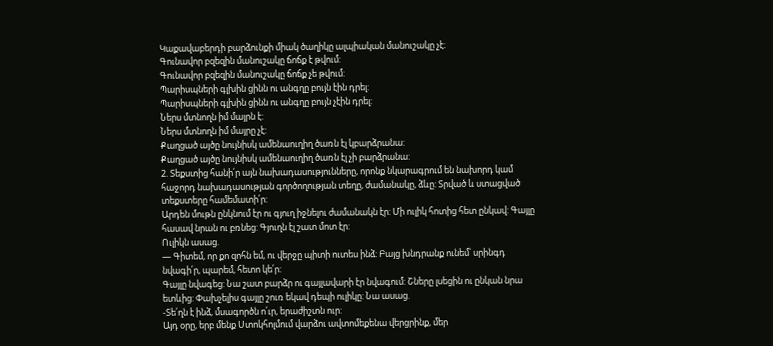Կաքավաբերդի բարձունքի միակ ծաղիկը ալպիական մանուշակը չէ։
Գունավոր բզեզին մանուշակը ճոճք է թվում:
Գունավոր բզեզին մանուշակը ճոճք չե թվում:
Պարիսպների գլխին ցինն ու անգղը բույն էին դրել:
Պարիսպների գլխին ցինն ու անգղը բույն չէին դրել:
Ներս մտնողն իմ մայրն է:
Ներս մտնողն իմ մայրը չէ:
Քաղցած այծը նույնիսկ ամենաուղիղ ծառն էլ կբարձրանա:
Քաղցած այծը նույնիսկ ամենաուղիղ ծառն էլ չի բարձրանա:
2. Տեքստից հանի՛ր այն նախադասությունները, որոնք նկարագրում են նախորդ կամ հաջորդ նախադասության գործողության տեղը, ժամանակը, ձևը: Տրված և ստացված տեքստերը համեմատի՛ր:
Արդեն մութն ընկնում էր ու գյուղ իջնելու ժամանակն էր: Մի ուլիկ հոտից հետ ընկավ: Գայլը հասավ նրան ու բռնեց: Գյուղն էլ շատ մոտ էր:
Ուլիկն ասաց.
— Գիտեմ, որ քո զոհն եմ, ու վերջը պիտի ուտես ինձ: Բայց խնդրանք ունեմ՝ սրինգդ նվագի՛ր, պարեմ, հետո կե՛ր:
Գայլը նվագեց: Նա շատ բարձր ու գայլավարի էր նվագում: Շները լսեցին ու ընկան նրա ետևից: Փախչելիս գայլը շուռ եկավ դեպի ուլիկը: Նա ասաց.
-Տե՛ղն է ինձ, մսագործն ո՛ւր, երաժիշտն ուր:
Այդ օրը, երբ մենք Ստոկհոլմում վարձու ավտոմեքենա վերցրինք, մեր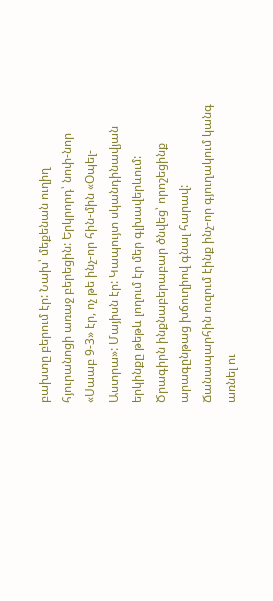բախտը բերում էր: Նախ՝ մեքենան ուղիղ հյուրանոցի առաջ բերեցին: Երկրորդ՝ նոփ-նոր «Սաաբ 9-3» էր, ոչ թե ինչ-որ հին-մին «Օպել-Աստրա»: Մայիսն էր: Կապույտ սկանդինավյան երկինքը թեթև լողում էր մեր գլխավերևում: Ծրագիրն ինքնաբերաբար ծնվեց՝ որոշեցինք արագընթաց խճուղիով գնալ հարավ: Ճանապարհին ուզում էինք ինչ-որ գյուղակում կանգ առնել ու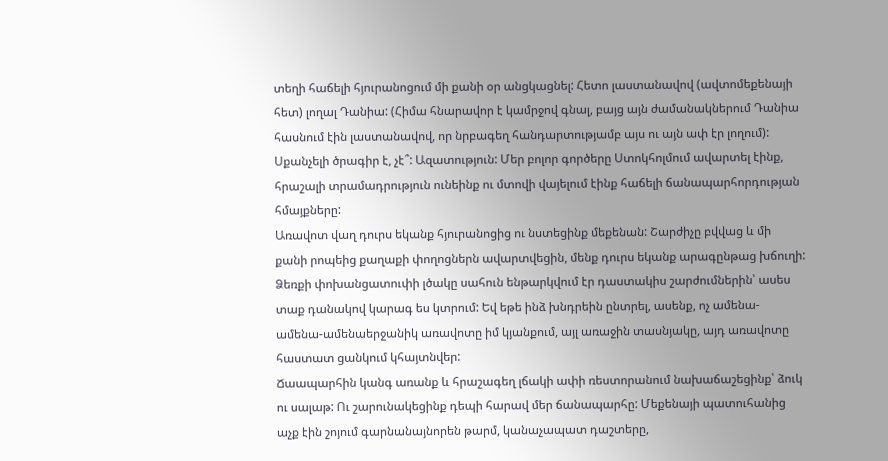տեղի հաճելի հյուրանոցում մի քանի օր անցկացնել: Հետո լաստանավով (ավտոմեքենայի հետ) լողալ Դանիա: (Հիմա հնարավոր է կամրջով գնալ, բայց այն ժամանակներում Դանիա հասնում էին լաստանավով, որ նրբագեղ հանդարտությամբ այս ու այն ափ էր լողում): Սքանչելի ծրագիր է, չէ՞: Ազատություն: Մեր բոլոր գործերը Ստոկհոլմում ավարտել էինք, հրաշալի տրամադրություն ունեինք ու մտովի վայելում էինք հաճելի ճանապարհորդության հմայքները:
Առավոտ վաղ դուրս եկանք հյուրանոցից ու նստեցինք մեքենան: Շարժիչը բվվաց և մի քանի րոպեից քաղաքի փողոցներն ավարտվեցին, մենք դուրս եկանք արագընթաց խճուղի: Ձեռքի փոխանցատուփի լծակը սահուն ենթարկվում էր դաստակիս շարժումներին՝ ասես տաք դանակով կարագ ես կտրում: Եվ եթե ինձ խնդրեին ընտրել, ասենք, ոչ ամենա-ամենա-ամենաերջանիկ առավոտը իմ կյանքում, այլ առաջին տասնյակը, այդ առավոտը հաստատ ցանկում կհայտնվեր:
Ճաապարհին կանգ առանք և հրաշագեղ լճակի ափի ռեստորանում նախաճաշեցինք՝ ձուկ ու սալաթ: Ու շարունակեցինք դեպի հարավ մեր ճանապարհը: Մեքենայի պատուհանից աչք էին շոյում գարնանայնորեն թարմ, կանաչապատ դաշտերը,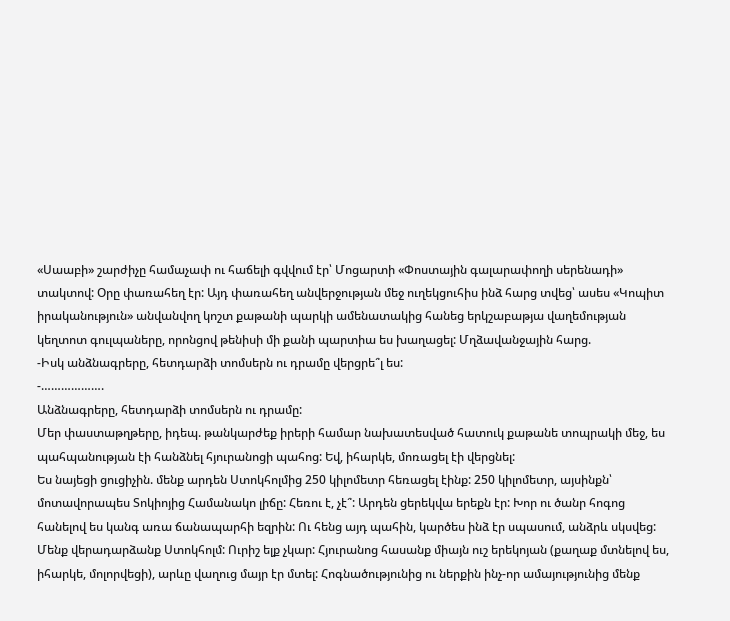«Սաաբի» շարժիչը համաչափ ու հաճելի գվվում էր՝ Մոցարտի «Փոստային գալարափողի սերենադի» տակտով: Օրը փառահեղ էր: Այդ փառահեղ անվերջության մեջ ուղեկցուհիս ինձ հարց տվեց՝ ասես «Կոպիտ իրականություն» անվանվող կոշտ քաթանի պարկի ամենատակից հանեց երկշաբաթյա վաղեմության կեղտոտ գուլպաները, որոնցով թենիսի մի քանի պարտիա ես խաղացել: Մղձավանջային հարց.
-Իսկ անձնագրերը, հետդարձի տոմսերն ու դրամը վերցրե՞լ ես:
-……………….
Անձնագրերը, հետդարձի տոմսերն ու դրամը:
Մեր փաստաթղթերը, իդեպ. թանկարժեք իրերի համար նախատեսված հատուկ քաթանե տոպրակի մեջ, ես պահպանության էի հանձնել հյուրանոցի պահոց: Եվ, իհարկե, մոռացել էի վերցնել:
Ես նայեցի ցուցիչին. մենք արդեն Ստոկհոլմից 250 կիլոմետր հեռացել էինք: 250 կիլոմետր, այսինքն՝ մոտավորապես Տոկիոյից Համանակո լիճը: Հեռու է, չէ՞: Արդեն ցերեկվա երեքն էր: Խոր ու ծանր հոգոց հանելով ես կանգ առա ճանապարհի եզրին: Ու հենց այդ պահին, կարծես ինձ էր սպասում, անձրև սկսվեց:
Մենք վերադարձանք Ստոկհոլմ: Ուրիշ ելք չկար: Հյուրանոց հասանք միայն ուշ երեկոյան (քաղաք մտնելով ես, իհարկե, մոլորվեցի), արևը վաղուց մայր էր մտել: Հոգնածությունից ու ներքին ինչ-որ ամայությունից մենք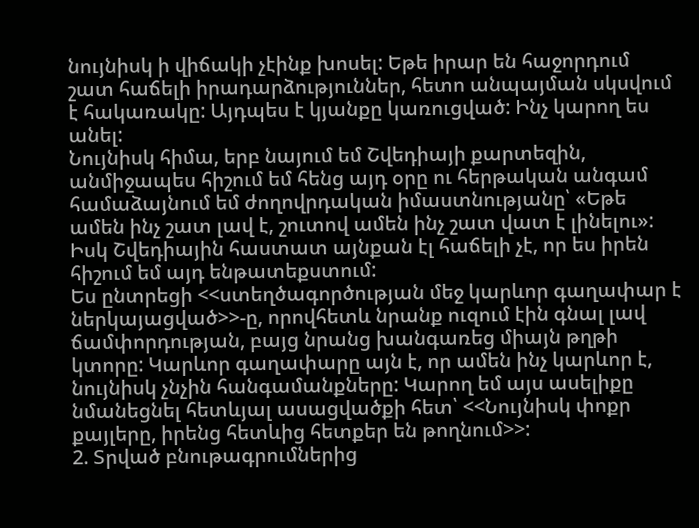նույնիսկ ի վիճակի չէինք խոսել: Եթե իրար են հաջորդում շատ հաճելի իրադարձություններ, հետո անպայման սկսվում է հակառակը: Այդպես է կյանքը կառուցված: Ինչ կարող ես անել:
Նույնիսկ հիմա, երբ նայում եմ Շվեդիայի քարտեզին, անմիջապես հիշում եմ հենց այդ օրը ու հերթական անգամ համաձայնում եմ ժողովրդական իմաստնությանը՝ «Եթե ամեն ինչ շատ լավ է, շուտով ամեն ինչ շատ վատ է լինելու»:
Իսկ Շվեդիային հաստատ այնքան էլ հաճելի չէ, որ ես իրեն հիշում եմ այդ ենթատեքստում:
Ես ընտրեցի <<ստեղծագործության մեջ կարևոր գաղափար է ներկայացված>>-ը, որովհետև նրանք ուզում էին գնալ լավ ճամփորդության, բայց նրանց խանգառեց միայն թղթի կտորը: Կարևոր գաղափարը այն է, որ ամեն ինչ կարևոր է, նույնիսկ չնչին հանգամանքները: Կարող եմ այս ասելիքը նմանեցնել հետևյալ ասացվածքի հետ՝ <<Նույնիսկ փոքր քայլերը, իրենց հետևից հետքեր են թողնում>>:
2. Տրված բնութագրումներից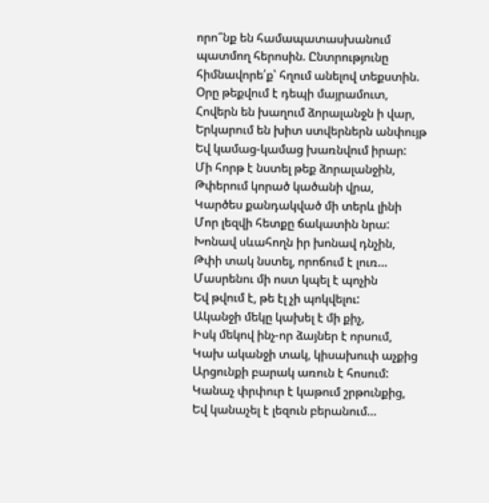որո՞նք են համապատասխանում պատմող հերոսին. Ընտրությունը հիմնավորե՛ք՝ հղում անելով տեքստին.
Օրը թեքվում է դեպի մայրամուտ,
Հովերն են խաղում ձորալանջն ի վար,
Երկարում են խիտ ստվերներն անփույթ
Եվ կամաց-կամաց խառնվում իրար:
Մի հորթ է նստել թեք ձորալանջին,
Թփերում կորած կածանի վրա,
Կարծես քանդակված մի տերև լինի
Մոր լեզվի հետքը ճակատին նրա:
Խոնավ սևահողն իր խոնավ դնչին,
Թփի տակ նստել, որոճում է լուռ…
Մասրենու մի ոստ կպել է պոչին
Եվ թվում է, թե էլ չի պոկվելու:
Ականջի մեկը կախել է մի քիչ,
Իսկ մեկով ինչ-որ ձայներ է որսում,
Կախ ականջի տակ, կիսախուփ աչքից
Արցունքի բարակ առուն է հոսում:
Կանաչ փրփուր է կաթում շրթունքից,
Եվ կանաչել է լեզուն բերանում…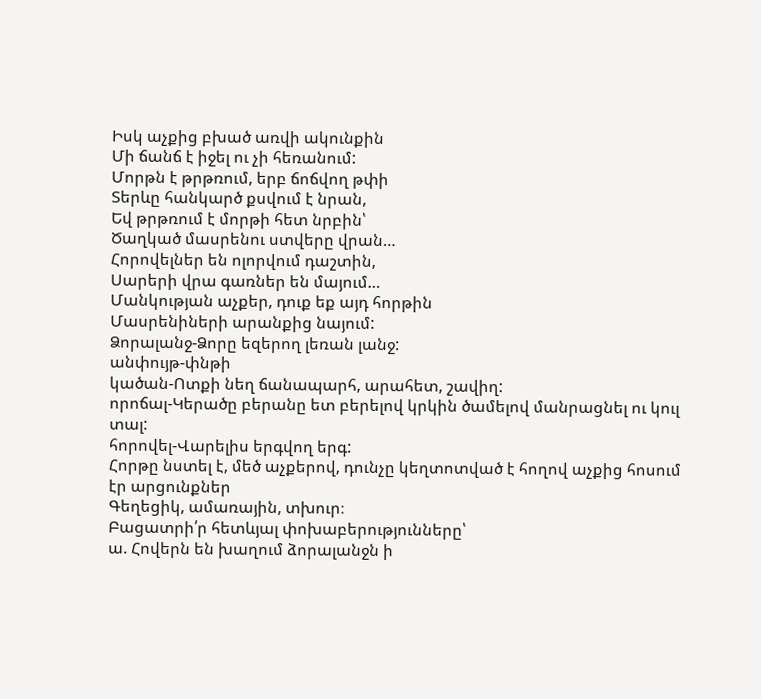Իսկ աչքից բխած առվի ակունքին
Մի ճանճ է իջել ու չի հեռանում:
Մորթն է թրթռում, երբ ճոճվող թփի
Տերևը հանկարծ քսվում է նրան,
Եվ թրթռում է մորթի հետ նրբին՝
Ծաղկած մասրենու ստվերը վրան…
Հորովելներ են ոլորվում դաշտին,
Սարերի վրա գառներ են մայում…
Մանկության աչքեր, դուք եք այդ հորթին
Մասրենիների արանքից նայում:
Ձորալանջ-Ձորը եզերող լեռան լանջ:
անփույթ-փնթի
կածան-Ոտքի նեղ ճանապարհ, արահետ, շավիղ:
որոճալ-Կերածը բերանը ետ բերելով կրկին ծամելով մանրացնել ու կուլ տալ:
հորովել-Վարելիս երգվող երգ:
Հորթը նստել է, մեծ աչքերով, դունչը կեղտոտված է հողով աչքից հոսում էր արցունքներ
Գեղեցիկ, ամառային, տխուր։
Բացատրի՛ր հետևյալ փոխաբերությունները՝
ա. Հովերն են խաղում ձորալանջն ի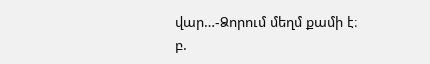վար…-Ձորում մեղմ քամի է։
բ.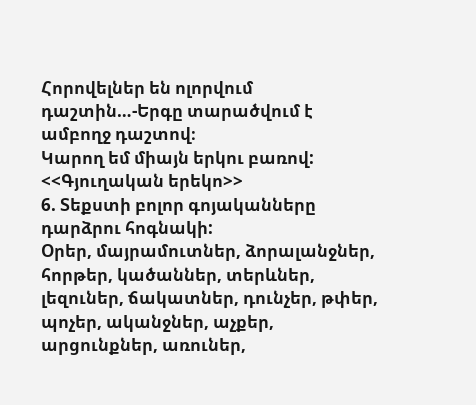Հորովելներ են ոլորվում դաշտին…-Երգը տարածվում է ամբողջ դաշտով։
Կարող եմ միայն երկու բառով:
<<Գյուղական երեկո>>
6. Տեքստի բոլոր գոյականները դարձրու հոգնակի:
Օրեր, մայրամուտներ, ձորալանջներ, հորթեր, կածաններ, տերևներ, լեզուներ, ճակատներ, դունչեր, թփեր, պոչեր, ականջներ, աչքեր, արցունքներ, առուներ,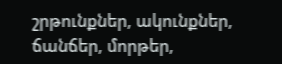շրթունքներ, ակունքներ, ճանճեր, մորթեր,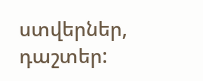ստվերներ, դաշտեր: